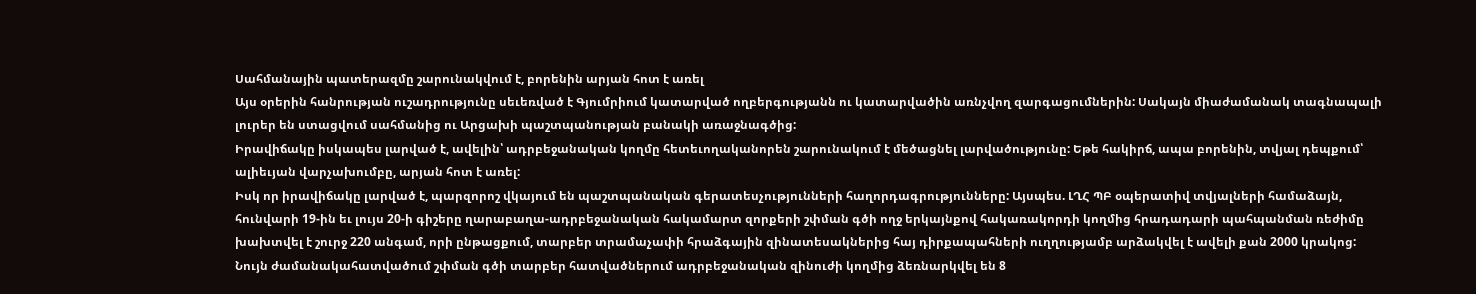Սահմանային պատերազմը շարունակվում է, բորենին արյան հոտ է առել
Այս օրերին հանրության ուշադրությունը սեւեռված է Գյումրիում կատարված ողբերգությանն ու կատարվածին առնչվող զարգացումներին: Սակայն միաժամանակ տագնապալի լուրեր են ստացվում սահմանից ու Արցախի պաշտպանության բանակի առաջնագծից:
Իրավիճակը իսկապես լարված է, ավելին՝ ադրբեջանական կողմը հետեւողականորեն շարունակում է մեծացնել լարվածությունը: Եթե հակիրճ, ապա բորենին, տվյալ դեպքում՝ ալիեւյան վարչախումբը, արյան հոտ է առել:
Իսկ որ իրավիճակը լարված է, պարզորոշ վկայում են պաշտպանական գերատեսչությունների հաղորդագրությունները: Այսպես. ԼՂՀ ՊԲ օպերատիվ տվյալների համաձայն, հունվարի 19-ին եւ լույս 20-ի գիշերը ղարաբաղա-ադրբեջանական հակամարտ զորքերի շփման գծի ողջ երկայնքով հակառակորդի կողմից հրադադարի պահպանման ռեժիմը խախտվել է շուրջ 220 անգամ, որի ընթացքում, տարբեր տրամաչափի հրաձգային զինատեսակներից հայ դիրքապահների ուղղությամբ արձակվել է ավելի քան 2000 կրակոց:
Նույն ժամանակահատվածում շփման գծի տարբեր հատվածներում ադրբեջանական զինուժի կողմից ձեռնարկվել են 8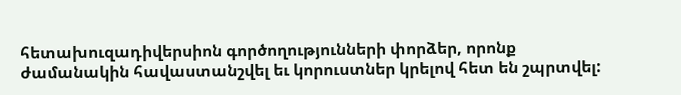հետախուզադիվերսիոն գործողությունների փորձեր, որոնք ժամանակին հավաստանշվել եւ կորուստներ կրելով հետ են շպրտվել: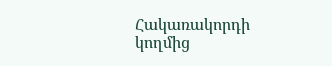Հակառակորդի կողմից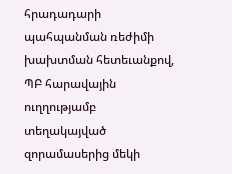հրադադարի պահպանման ռեժիմի խախտման հետեւանքով, ՊԲ հարավային ուղղությամբ տեղակայված զորամասերից մեկի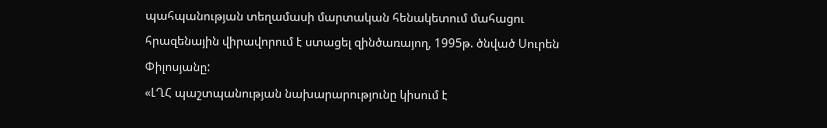պահպանության տեղամասի մարտական հենակետում մահացու հրազենային վիրավորում է ստացել զինծառայող, 1995թ. ծնված Սուրեն Փիլոսյանը:
«ԼՂՀ պաշտպանության նախարարությունը կիսում է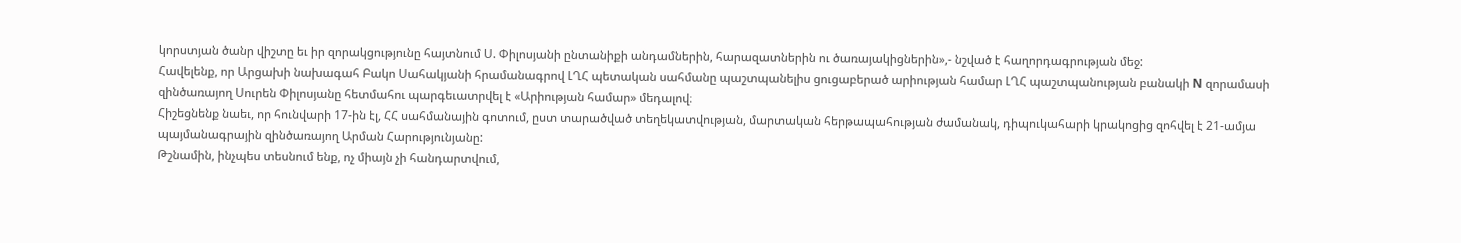կորստյան ծանր վիշտը եւ իր զորակցությունը հայտնում Ս. Փիլոսյանի ընտանիքի անդամներին, հարազատներին ու ծառայակիցներին»,- նշված է հաղորդագրության մեջ:
Հավելենք, որ Արցախի նախագահ Բակո Սահակյանի հրամանագրով ԼՂՀ պետական սահմանը պաշտպանելիս ցուցաբերած արիության համար ԼՂՀ պաշտպանության բանակի N զորամասի զինծառայող Սուրեն Փիլոսյանը հետմահու պարգեւատրվել է «Արիության համար» մեդալով։
Հիշեցնենք նաեւ, որ հունվարի 17-ին էլ, ՀՀ սահմանային գոտում, ըստ տարածված տեղեկատվության, մարտական հերթապահության ժամանակ, դիպուկահարի կրակոցից զոհվել է 21-ամյա պայմանագրային զինծառայող Արման Հարությունյանը:
Թշնամին, ինչպես տեսնում ենք, ոչ միայն չի հանդարտվում,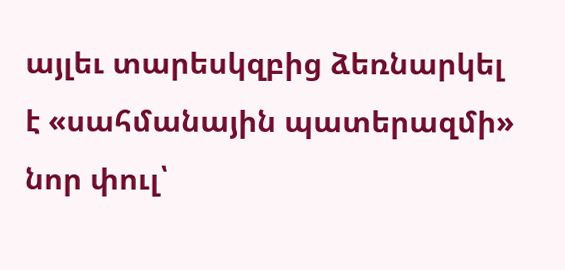այլեւ տարեսկզբից ձեռնարկել է «սահմանային պատերազմի» նոր փուլ՝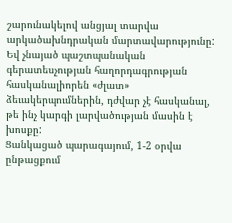շարունակելով անցյալ տարվա արկածախնդրական մարտավարությունը: Եվ չնայած պաշտպանական գերատեսչության հաղորդագրության հասկանալիորեն «ժլատ» ձեւակերպումներին, դժվար չէ հասկանալ, թե ինչ կարգի լարվածության մասին է խոսքը:
Ցանկացած պարագայում, 1-2 օրվա ընթացքում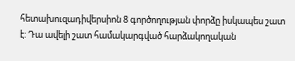հետախուզադիվերսիոն 8 գործողության փորձը իսկապես շատ է: Դա ավելի շատ համակարգված հարձակողական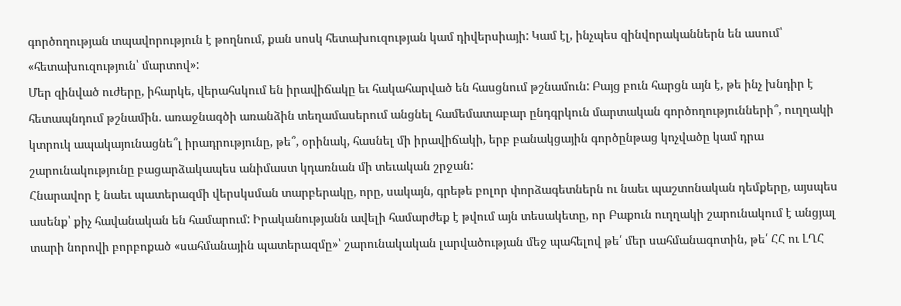գործողության տպավորություն է թողնում, քան սոսկ հետախուզության կամ դիվերսիայի: Կամ էլ, ինչպես զինվորականներն են ասում՝ «հետախուզություն՝ մարտով»:
Մեր զինված ուժերը, իհարկե, վերահսկում են իրավիճակը եւ հակահարված են հասցնում թշնամուն: Բայց բուն հարցն այն է, թե ինչ խնդիր է հետապնդում թշնամին. առաջնագծի առանձին տեղամասերում անցնել համեմատաբար ընդգրկուն մարտական գործողությունների՞, ուղղակի կտրուկ ապակայունացնե՞լ իրադրությունը, թե՞, օրինակ, հասնել մի իրավիճակի, երբ բանակցային գործընթաց կոչվածը կամ դրա շարունակությունը բացարձակապես անիմաստ կդառնան մի տեւական շրջան:
Հնարավոր է նաեւ պատերազմի վերսկսման տարբերակը, որը, սակայն, գրեթե բոլոր փորձագետներն ու նաեւ պաշտոնական դեմքերը, այսպես ասենք՝ քիչ հավանական են համարում: Իրականությանն ավելի համարժեք է թվում այն տեսակետը, որ Բաքուն ուղղակի շարունակում է անցյալ տարի նորովի բորբոքած «սահմանային պատերազմը»՝ շարունակական լարվածության մեջ պահելով թե՛ մեր սահմանագոտին, թե՛ ՀՀ ու ԼՂՀ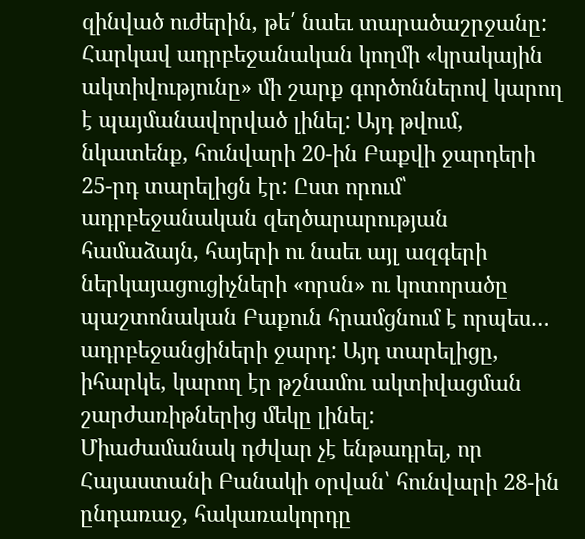զինված ուժերին, թե՛ նաեւ տարածաշրջանը:
Հարկավ ադրբեջանական կողմի «կրակային ակտիվությունը» մի շարք գործոններով կարող է պայմանավորված լինել: Այդ թվում, նկատենք, հունվարի 20-ին Բաքվի ջարդերի 25-րդ տարելիցն էր: Ըստ որում՝ ադրբեջանական զեղծարարության համաձայն, հայերի ու նաեւ այլ ազգերի ներկայացուցիչների «որսն» ու կոտորածը պաշտոնական Բաքուն հրամցնում է որպես… ադրբեջանցիների ջարդ: Այդ տարելիցը, իհարկե, կարող էր թշնամու ակտիվացման շարժառիթներից մեկը լինել:
Միաժամանակ դժվար չէ ենթադրել, որ Հայաստանի Բանակի օրվան՝ հունվարի 28-ին ընդառաջ, հակառակորդը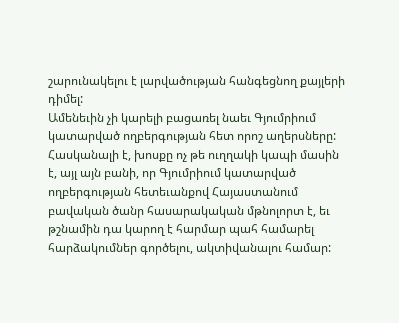շարունակելու է լարվածության հանգեցնող քայլերի դիմել:
Ամենեւին չի կարելի բացառել նաեւ Գյումրիում կատարված ողբերգության հետ որոշ աղերսները: Հասկանալի է, խոսքը ոչ թե ուղղակի կապի մասին է, այլ այն բանի, որ Գյումրիում կատարված ողբերգության հետեւանքով Հայաստանում բավական ծանր հասարակական մթնոլորտ է, եւ թշնամին դա կարող է հարմար պահ համարել հարձակումներ գործելու, ակտիվանալու համար: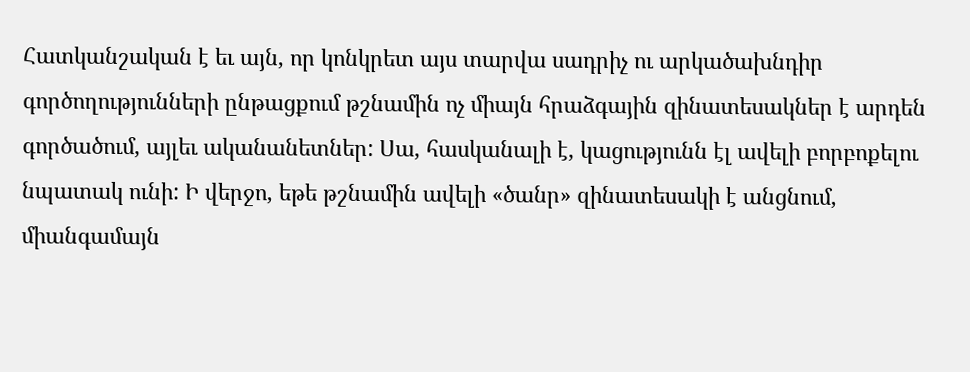Հատկանշական է եւ այն, որ կոնկրետ այս տարվա սադրիչ ու արկածախնդիր գործողությունների ընթացքում թշնամին ոչ միայն հրաձգային զինատեսակներ է արդեն գործածում, այլեւ ականանետներ: Սա, հասկանալի է, կացությունն էլ ավելի բորբոքելու նպատակ ունի: Ի վերջո, եթե թշնամին ավելի «ծանր» զինատեսակի է անցնում, միանգամայն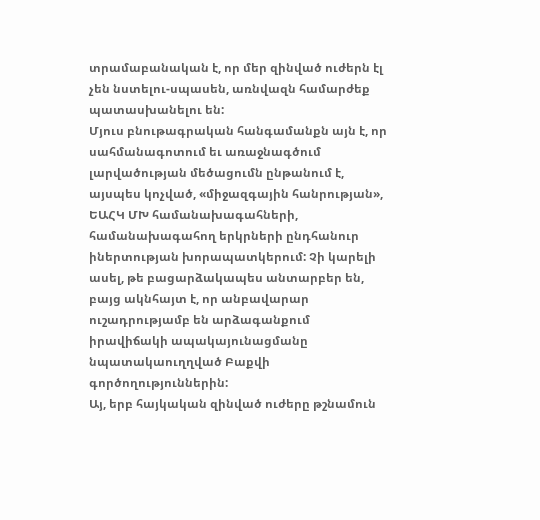տրամաբանական է, որ մեր զինված ուժերն էլ չեն նստելու-սպասեն, առնվազն համարժեք պատասխանելու են:
Մյուս բնութագրական հանգամանքն այն է, որ սահմանագոտում եւ առաջնագծում լարվածության մեծացումն ընթանում է, այսպես կոչված, «միջազգային հանրության», ԵԱՀԿ ՄԽ համանախագահների, համանախագահող երկրների ընդհանուր իներտության խորապատկերում: Չի կարելի ասել, թե բացարձակապես անտարբեր են, բայց ակնհայտ է, որ անբավարար ուշադրությամբ են արձագանքում իրավիճակի ապակայունացմանը նպատակաուղղված Բաքվի գործողություններին:
Այ, երբ հայկական զինված ուժերը թշնամուն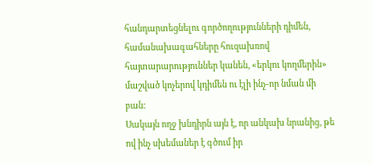հանդարտեցնելու գործողությունների դիմեն, համանախագահները հուզախռով հայտարարություններ կանեն, «երկու կողմերին» մաշված կոչերով կդիմեն ու էլի ինչ-որ նման մի բան:
Սակայն ողջ խնդիրն այն է, որ անկախ նրանից, թե ով ինչ սխեմաներ է գծում իր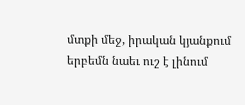մտքի մեջ, իրական կյանքում երբեմն նաեւ ուշ է լինում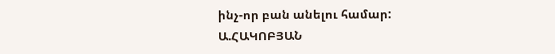ինչ-որ բան անելու համար:
Ա.ՀԱԿՈԲՅԱՆ